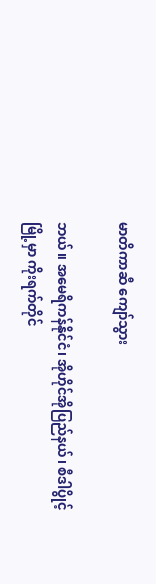မာတိကာဆီ ကျော်သွား

ဘယ်။ အမေရိကန်နိုင်ငံ၊ အိုဟိုင်အိုပြည်နယ်၊ စီဒါပွိုင့်မြို့မှာ ကိုးရက်တိုင်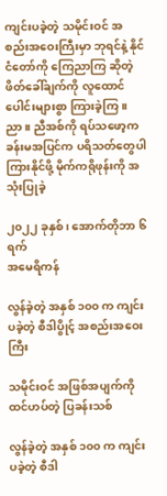ကျင်းပခဲ့တဲ့ သမိုင်းဝင် အစည်းအဝေးကြီးမှာ ဘုရင်နဲ့ နိုင်ငံတော်ကို ကြေညာကြ ဆိုတဲ့ ဖိတ်ခေါ်ချက်ကို လူထောင်ပေါင်းများစွာ ကြားခဲ့ကြ။ ညာ။ ညီအစ်ကို ရပ်သဖော့က ခန်းမအပြင်က ပရိသတ်တွေပါ ကြားနိုင်ဖို့ မိုက်ကရိုဖုန်းကို အသုံးပြုခဲ့

၂၀၂၂ ခုနှစ်၊ အောက်တိုဘာ ၆ ရက်
အမေရိကန်

လွန်ခဲ့တဲ့ အနှစ် ၁၀၀ က ကျင်းပခဲ့တဲ့ စီဒါပွိုင့် အစည်းအဝေးကြီး

သမိုင်းဝင် အဖြစ်အပျက်ကို ထင်ဟပ်တဲ့ ပြခန်းသစ်

လွန်ခဲ့တဲ့ အနှစ် ၁၀၀ က ကျင်းပခဲ့တဲ့ စီဒါ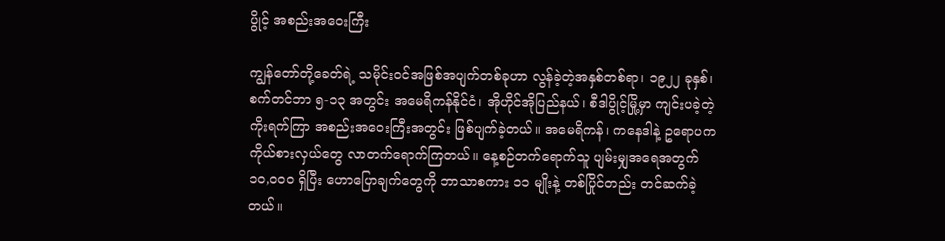ပွိုင့် အစည်းအဝေးကြီး

ကျွန်တော်တို့ခေတ်ရဲ့ သမိုင်းဝင်အဖြစ်အပျက်တစ်ခုဟာ လွန်ခဲ့တဲ့အနှစ်တစ်ရာ၊ ၁၉၂၂ ခုနှစ်၊ စက်တင်ဘာ ၅-၁၃ အတွင်း အမေရိကန်နိုင်ငံ၊ အိုဟိုင်အိုပြည်နယ်၊ စီဒါပွိုင့်မြို့မှာ ကျင်းပခဲ့တဲ့ ကိုးရက်ကြာ အစည်းအဝေးကြီးအတွင်း ဖြစ်ပျက်ခဲ့တယ်။ အမေရိကန်၊ ကနေဒါနဲ့ ဥရောပက ကိုယ်စားလှယ်တွေ လာတက်ရောက်ကြတယ်။ နေ့စဉ်တက်ရောက်သူ ပျမ်းမျှအရေအတွက် ၁၀,၀၀၀ ရှိပြီး ဟောပြောချက်တွေကို ဘာသာစကား ၁၁ မျိုးနဲ့ တစ်ပြိုင်တည်း တင်ဆက်ခဲ့တယ်။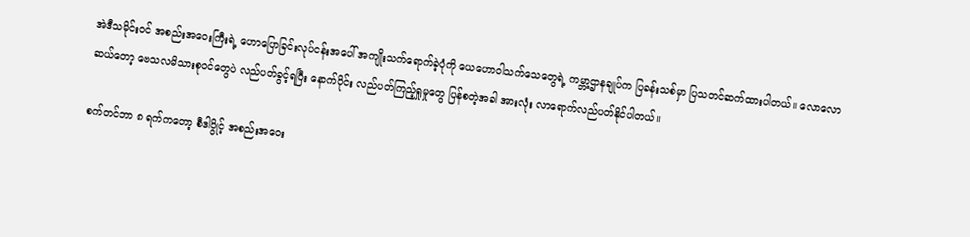အဲဒီသမိုင်းဝင် အစည်းအဝေးကြီးရဲ့ ဟောပြောခြင်းလုပ်ငန်းအပေါ် အကျိုးသက်ရောက်ခဲ့ပုံကို ယေဟောဝါသက်သေတွေရဲ့ ကမ္ဘာ့ဌာနချုပ်က ပြခန်းသစ်မှာ ပြသတင်ဆက်ထားပါတယ်။ လောလောဆယ်တော့ ဗေသလမိသားစုဝင်တွေပဲ လည်ပတ်ခွင့်ရပြီး နောက်ပိုင်း လည်ပတ်ကြည့်ရှုမှုတွေ ပြန်စတဲ့အခါ အားလုံး လာရောက်လည်ပတ်နိုင်ပါတယ်။

စက်တင်ဘာ ၈ ရက်ကတော့ စီဒါပွိုင့် အစည်းအဝေး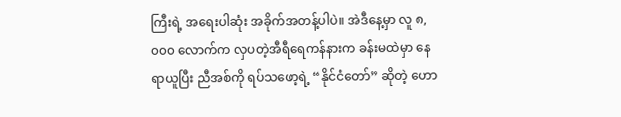ကြီးရဲ့ အရေးပါဆုံး အခိုက်အတန့်ပါပဲ။ အဲဒီနေ့မှာ လူ ၈,၀၀၀ လောက်က လှပတဲ့အီရီရေကန်နားက ခန်းမထဲမှာ နေရာယူပြီး ညီအစ်ကို ရပ်သဖော့ရဲ့ “နိုင်ငံတော်” ဆိုတဲ့ ဟော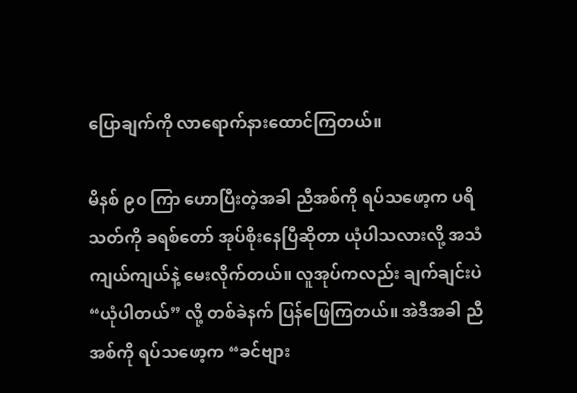ပြောချက်ကို လာရောက်နားထောင်ကြတယ်။

မိနစ် ၉၀ ကြာ ဟောပြီးတဲ့အခါ ညီအစ်ကို ရပ်သဖော့က ပရိသတ်ကို ခရစ်တော် အုပ်စိုးနေပြီဆိုတာ ယုံပါသလားလို့ အသံကျယ်ကျယ်နဲ့ မေးလိုက်တယ်။ လူအုပ်ကလည်း ချက်ချင်းပဲ “ယုံပါတယ်” လို့ တစ်ခဲနက် ပြန်ဖြေကြတယ်။ အဲဒီအခါ ညီအစ်ကို ရပ်သဖော့က “ခင်ဗျား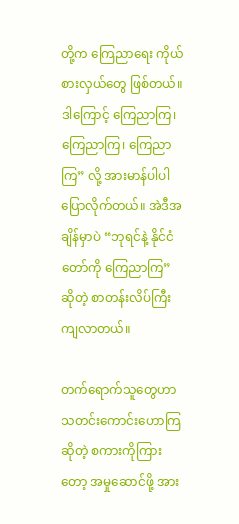တို့က ကြေညာရေး ကိုယ်စားလှယ်တွေ ဖြစ်တယ်။ ဒါကြောင့် ကြေညာကြ၊ ကြေညာကြ၊ ကြေညာကြ” လို့ အားမာန်ပါပါ ပြောလိုက်တယ်။ အဲဒီအချိန်မှာပဲ “ဘုရင်နဲ့ နိုင်ငံတော်ကို ကြေညာကြ” ဆိုတဲ့ စာတန်းလိပ်ကြီး ကျလာတယ်။

တက်ရောက်သူတွေဟာ သတင်းကောင်းဟောကြဆိုတဲ့ စကားကိုကြားတော့ အမှုဆောင်ဖို့ အား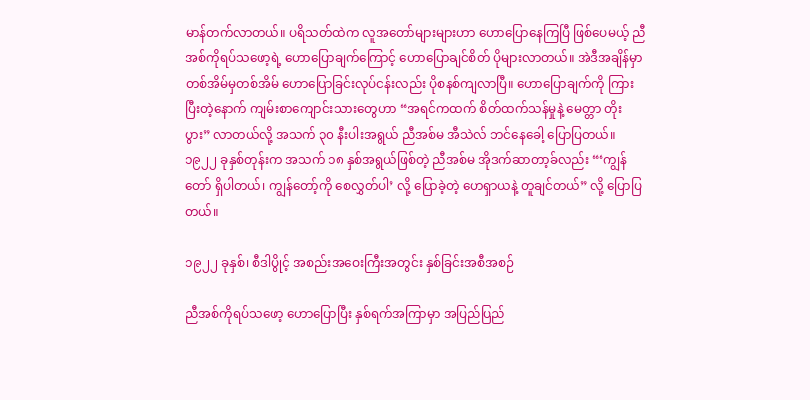မာန်တက်လာတယ်။ ပရိသတ်ထဲက လူအတော်များများဟာ ဟောပြောနေကြပြီ ဖြစ်ပေမယ့် ညီအစ်ကိုရပ်သဖော့ရဲ့ ဟောပြောချက်ကြောင့် ဟောပြောချင်စိတ် ပိုများလာတယ်။ အဲဒီအချိန်မှာ တစ်အိမ်မှတစ်အိမ် ဟောပြောခြင်းလုပ်ငန်းလည်း ပိုစနစ်ကျလာပြီ။ ဟောပြောချက်ကို ကြားပြီးတဲ့နောက် ကျမ်းစာကျောင်းသားတွေဟာ “အရင်ကထက် စိတ်ထက်သန်မှုနဲ့ မေတ္တာ တိုးပွား” လာတယ်လို့ အသက် ၃၀ နီးပါးအရွယ် ညီအစ်မ အီသဲလ် ဘင်နေခေါ့ ပြောပြတယ်။ ၁၉၂၂ ခုနှစ်တုန်းက အသက် ၁၈ နှစ်အရွယ်ဖြစ်တဲ့ ညီအစ်မ အိုဒက်ဆာတာ့ခ်လည်း “‘ကျွန်တော် ရှိပါတယ်၊ ကျွန်တော့်ကို စေလွှတ်ပါ’ လို့ ပြောခဲ့တဲ့ ဟေရှာယနဲ့ တူချင်တယ်” လို့ ပြောပြတယ်။

၁၉၂၂ ခုနှစ်၊ စီဒါပွိုင့် အစည်းအဝေးကြီးအတွင်း နှစ်ခြင်းအစီအစဉ်

ညီအစ်ကိုရပ်သဖော့ ဟောပြောပြီး နှစ်ရက်အကြာမှာ အပြည်ပြည်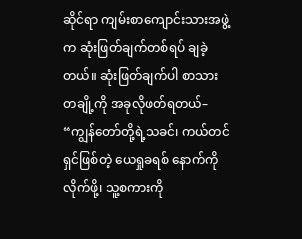ဆိုင်ရာ ကျမ်းစာကျောင်းသားအဖွဲ့က ဆုံးဖြတ်ချက်တစ်ရပ် ချခဲ့တယ်။ ဆုံးဖြတ်ချက်ပါ စာသားတချို့ကို အခုလိုဖတ်ရတယ်– “ကျွန်တော်တို့ရဲ့သခင်၊ ကယ်တင်ရှင်ဖြစ်တဲ့ ယေရှုခရစ် နောက်ကိုလိုက်ဖို့၊ သူ့စကားကို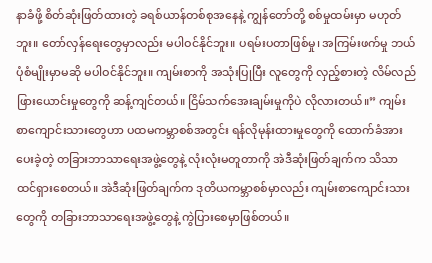နာခံဖို့ စိတ်ဆုံးဖြတ်ထားတဲ့ ခရစ်ယာန်တစ်စုအနေနဲ့ ကျွန်တော်တို့ စစ်မှုထမ်းမှာ မဟုတ်ဘူး။ တော်လှန်ရေးတွေမှာလည်း မပါဝင်နိုင်ဘူး။ ပရမ်းပတာဖြစ်မှု၊ အကြမ်းဖက်မှု ဘယ်ပုံစံမျိုးမှာမဆို မပါဝင်နိုင်ဘူး။ ကျမ်းစာကို အသုံးပြုပြီး လူတွေကို လှည့်စားတဲ့ လိမ်လည်ဖြားယောင်းမှုတွေကို ဆန့်ကျင်တယ်။ ငြိမ်သက်အေးချမ်းမှုကိုပဲ လိုလားတယ်။” ကျမ်းစာကျောင်းသားတွေဟာ ပထမကမ္ဘာစစ်အတွင်း ရန်လိုမုန်းထားမှုတွေကို ထောက်ခံအားပေးခဲ့တဲ့ တခြားဘာသာရေးအဖွဲ့တွေနဲ့ လုံးလုံးမတူတာကို အဲဒီဆုံးဖြတ်ချက်က သိသာထင်ရှားစေတယ်။ အဲဒီဆုံးဖြတ်ချက်က ဒုတိယကမ္ဘာစစ်မှာလည်း ကျမ်းစာကျောင်းသားတွေကို တခြားဘာသာရေးအဖွဲ့တွေနဲ့ ကွဲပြားစေမှာဖြစ်တယ်။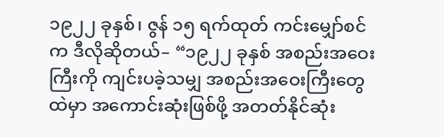၁၉၂၂ ခုနှစ်၊ ဇွန် ၁၅ ရက်ထုတ် ကင်းမျှော်စင်က ဒီလိုဆိုတယ်– “၁၉၂၂ ခုနှစ် အစည်းအဝေးကြီးကို ကျင်းပခဲ့သမျှ အစည်းအဝေးကြီးတွေထဲမှာ အကောင်းဆုံးဖြစ်ဖို့ အတတ်နိုင်ဆုံး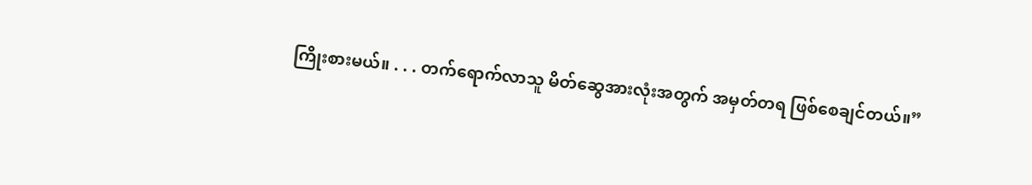ကြိုးစားမယ်။ . . . တက်ရောက်လာသူ မိတ်ဆွေအားလုံးအတွက် အမှတ်တရ ဖြစ်စေချင်တယ်။”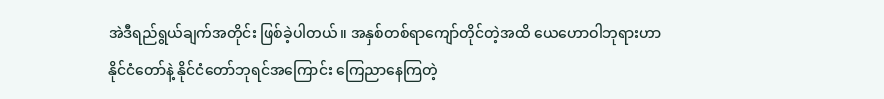အဲဒီရည်ရွယ်ချက်အတိုင်း ဖြစ်ခဲ့ပါတယ်။ အနှစ်တစ်ရာကျော်တိုင်တဲ့အထိ ယေဟောဝါဘုရားဟာ နိုင်ငံတော်နဲ့ နိုင်ငံတော်ဘုရင်အကြောင်း ကြေညာနေကြတဲ့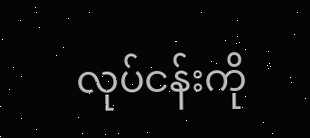လုပ်ငန်းကို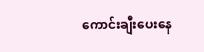ကောင်းချီးပေးနေ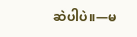ဆဲပါပဲ။—မ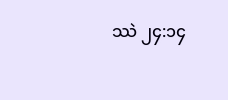ဿဲ ၂၄:၁၄